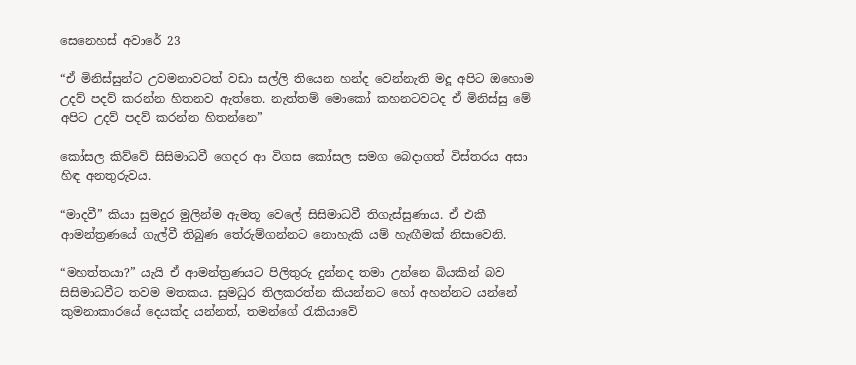සෙනෙහස් අවාරේ 23

“ඒ මිනිස්සුන්ට උවමනාවටත් වඩා සල්ලි තියෙන හන්ද වෙන්නැති මදූ අපිට ඔහොම උදව් පදව් කරන්න හිතනව ඇත්තෙ. නැත්තම් මොකෝ කහනටවටද ඒ මිනිස්සු මේ අපිට උදව් පදව් කරන්න හිතන්නෙ”

කෝසල කිව්වේ සිසිමාධවී ගෙදර ආ විගස කෝසල සමග බෙදාගත් විස්තරය අසා හිඳ අනතුරුවය.

“මාදවී” කියා සුමදුර මුලින්ම ඇමතූ වෙලේ සිසිමාධවී තිගැස්සුණාය. ඒ එකී ආමන්ත්‍රණයේ ගැල්වී තිබුණ තේරුම්ගන්නට නොහැකි යම් හැඟීමක් නිසාවෙනි.

“මහත්තයා?” යැයි ඒ ආමන්ත්‍රණයට පිලිතුරු දුන්නද තමා උන්නෙ බියකින් බව සිසිමාධවීට තවම මතකය. සුමධුර තිලකරත්න කියන්නට හෝ අහන්නට යන්නේ කුමනාකාරයේ දෙයක්ද යන්නත්, තමන්ගේ රැකියාවේ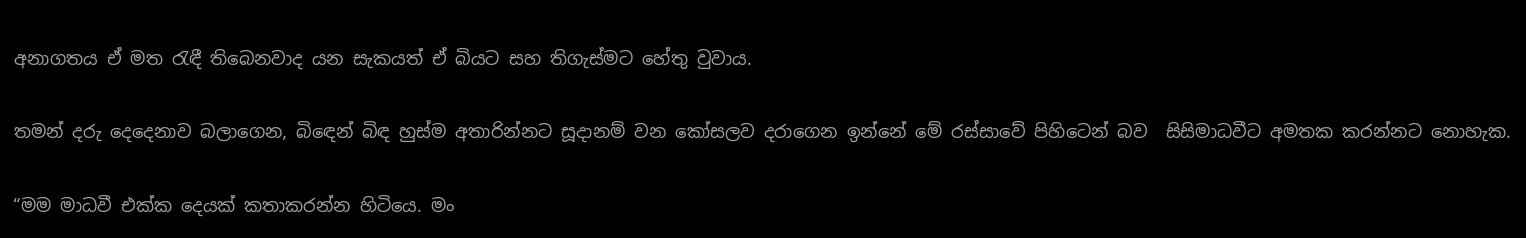අනාගතය ඒ මත රැඳී තිබෙනවාද යන සැකයත් ඒ බියට සහ තිගැස්මට හේතු වුවාය.

තමන් දරු දෙදෙනාව බලාගෙන, බිඳෙන් බිඳ හුස්ම අතාරින්නට සූදානම් වන කෝසලව දරාගෙන ඉන්නේ මේ රස්සාවේ පිහිටෙන් බව  සිසිමාධවීට අමතක කරන්නට නොහැක.

“මම මාධවී එක්ක දෙයක් කතාකරන්න හිටියෙ. මං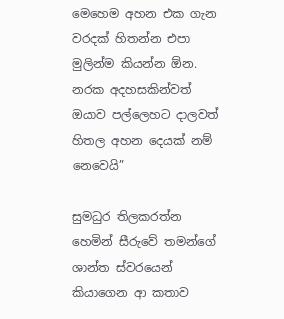මෙහෙම අහන එක ගැන වරදක් හිතන්න එපා මුලින්ම කියන්න ඕන. නරක අදහසකින්වත් ඔයාව පල්ලෙහට දාලවත් හිතල අහන දෙයක් නම් නෙවෙයි”

සුමධුර තිලකරත්න හෙමින් සීරුවේ තමන්ගේ ශාන්ත ස්වරයෙන් කියාගෙන ආ කතාව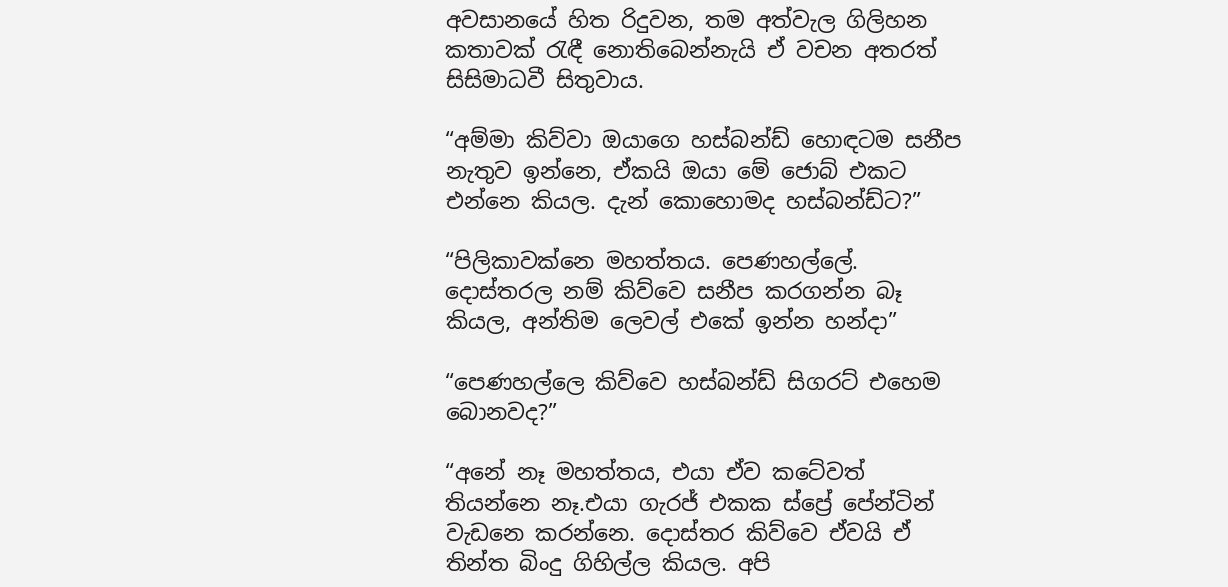අවසානයේ හිත රිදුවන, තම අත්වැල ගිලිහන කතාවක් රැඳී නොතිබෙන්නැයි ඒ වචන අතරත් සිසිමාධවී සිතුවාය.

“අම්මා කිව්වා ඔයාගෙ හස්බන්ඩ් හොඳටම සනීප නැතුව ඉන්නෙ, ඒකයි ඔයා මේ ජොබ් එකට එන්නෙ කියල. දැන් කොහොමද හස්බන්ඩ්ට?”

“පිලිකාවක්නෙ මහත්තය. පෙණහල්ලේ. දොස්තරල නම් කිව්වෙ සනීප කරගන්න බෑ කියල, අන්තිම ලෙවල් එකේ ඉන්න හන්දා”

“පෙණහල්ලෙ කිව්වෙ හස්බන්ඩ් සිගරට් එහෙම බොනවද?”

“අනේ නෑ මහත්තය, එයා ඒව කටේවත් තියන්නෙ නෑ.එයා ගැරජ් එකක ස්ප්‍රේ පේන්ටින් වැඩනෙ කරන්නෙ. දොස්තර කිව්වෙ ඒවයි ඒ තින්ත බිංදු ගිහිල්ල කියල. අපි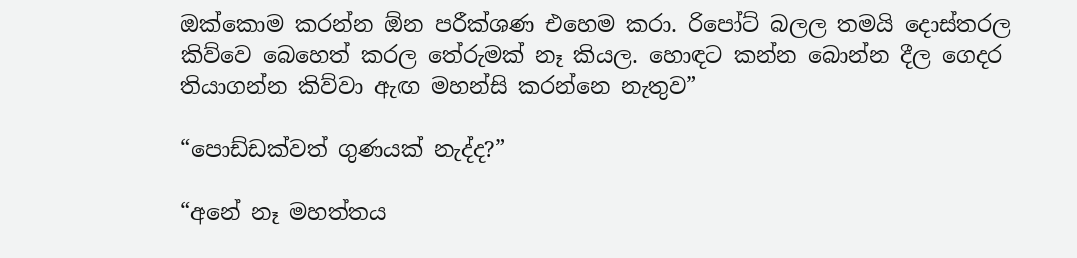ඔක්කොම කරන්න ඕන පරීක්ශණ එහෙම කරා. රිපෝට් බලල තමයි දොස්තරල කිව්වෙ බෙහෙත් කරල තේරුමක් නෑ කියල. හොඳට කන්න බොන්න දීල ගෙදර තියාගන්න කිව්වා ඇඟ මහන්සි කරන්නෙ නැතුව”

“පොඩ්ඩක්වත් ගුණයක් නැද්ද?”

“අනේ නෑ මහත්තය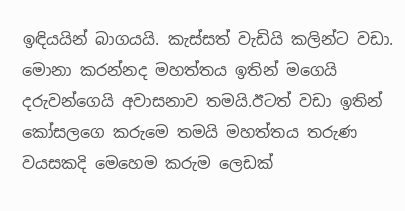ඉඳියයින් බාගයයි. කැස්සත් වැඩියි කලින්ට වඩා. මොනා කරන්නද මහත්තය ඉතින් මගෙයි දරුවන්ගෙයි අවාසනාව තමයි.ඊටත් වඩා ඉතින් කෝසලගෙ කරුමෙ තමයි මහත්තය තරුණ වයසකදි මෙහෙම කරුම ලෙඩක්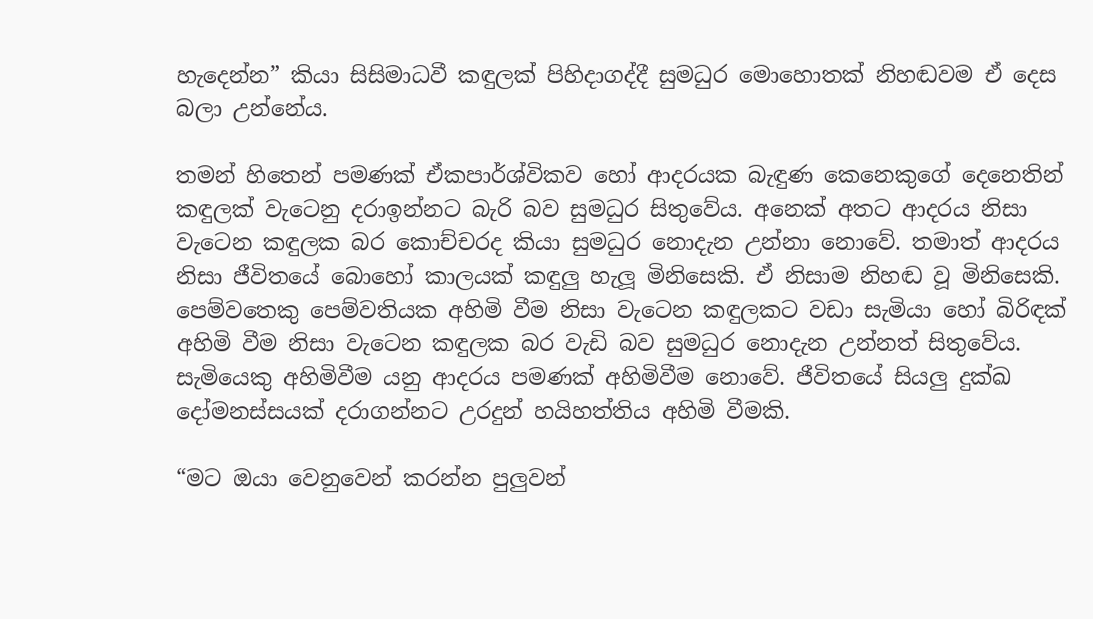හැදෙන්න” කියා සිසිමාධවී කඳුලක් පිහිදාගද්දී සුමධුර මොහොතක් නිහඬවම ඒ දෙස බලා උන්නේය.

තමන් හිතෙන් පමණක් ඒකපාර්ශ්විකව හෝ ආදරයක බැඳුණ කෙනෙකුගේ දෙනෙතින් කඳුලක් වැටෙනු දරාඉන්නට බැරි බව සුමධුර සිතුවේය. අනෙක් අතට ආදරය නිසා වැටෙන කඳුලක බර කොච්චරද කියා සුමධුර නොදැන උන්නා නොවේ. තමාත් ආදරය නිසා ජීවිතයේ බොහෝ කාලයක් කඳුලු හැලූ මිනිසෙකි. ඒ නිසාම නිහඬ වූ මිනිසෙකි. පෙම්වතෙකු පෙම්වතියක අහිමි වීම නිසා වැටෙන කඳුලකට වඩා සැමියා හෝ බිරිඳක් අහිමි වීම නිසා වැටෙන කඳුලක බර වැඩි බව සුමධුර නොදැන උන්නත් සිතුවේය. සැමියෙකු අහිමිවීම යනු ආදරය පමණක් අහිමිවීම නොවේ. ජීවිතයේ සියලු දුක්ඛ දෝමනස්සයක් දරාගන්නට උරදුන් හයිහත්තිය අහිමි වීමකි.

“මට ඔයා වෙනුවෙන් කරන්න පුලුවන්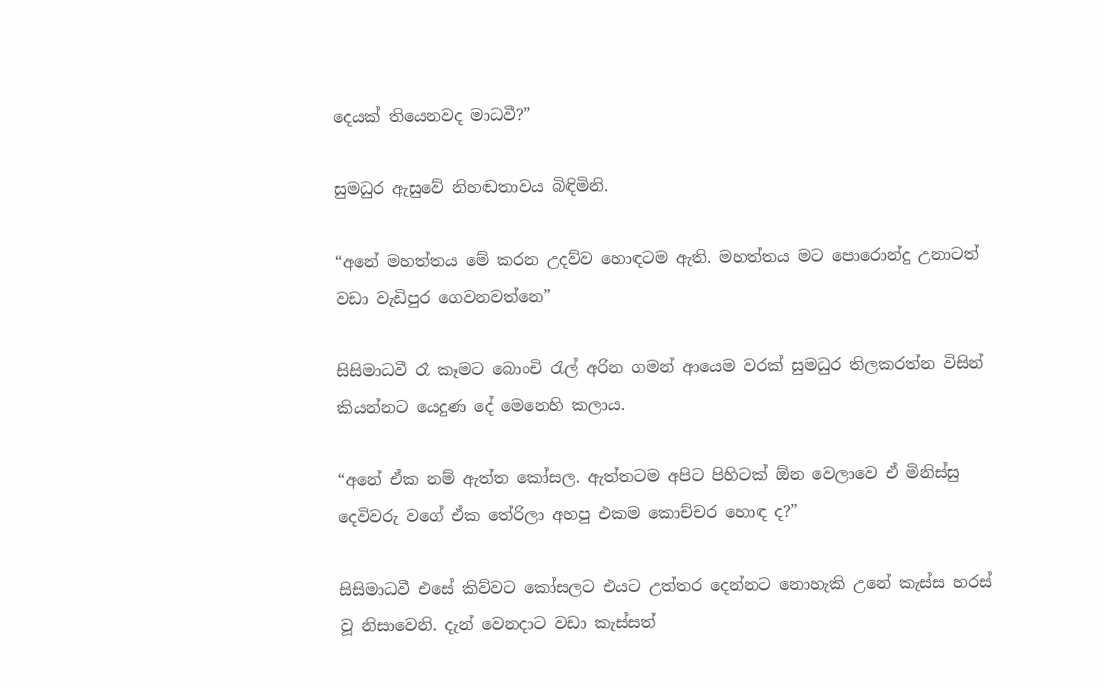දෙයක් තියෙනවද මාධවී?”

සුමධුර ඇසුවේ නිහඬතාවය බිඳිමිනි.

“අනේ මහත්තය මේ කරන උදව්ව හොඳටම ඇති. මහත්තය මට පොරොන්දු උනාටත් වඩා වැඩිපුර ගෙවනවත්නෙ”

සිසිමාධවී රෑ කෑමට බොංචි රැල් අරින ගමන් ආයෙම වරක් සුමධුර තිලකරත්න විසින් කියන්නට යෙදුණ දේ මෙනෙහි කලාය.

“අනේ ඒක නම් ඇත්ත කෝසල. ඇත්තටම අපිට පිහිටක් ඕන වෙලාවෙ ඒ මිනිස්සු දෙවිවරු වගේ ඒක තේරිලා අහපු එකම කොච්චර හොඳ ද?”

සිසිමාධවී එසේ කිව්වට කෝසලට එයට උත්තර දෙන්නට නොහැකි උනේ කැස්ස හරස් වූ නිසාවෙනි. දැන් වෙනදාට වඩා කැස්සත්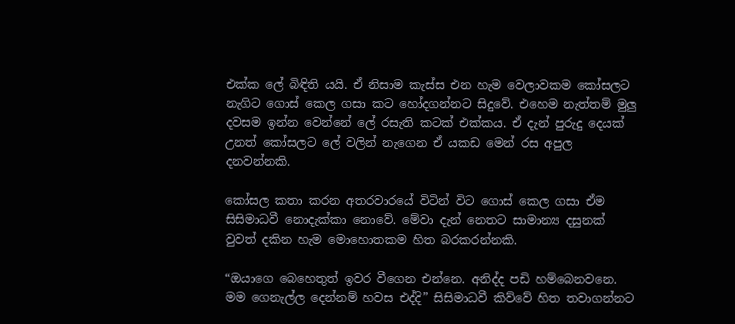එක්ක ලේ බිඳිති යයි. ඒ නිසාම කැස්ස එන හැම වෙලාවකම කෝසලට නැගිට ගොස් කෙල ගසා කට හෝදගන්නට සිදුවේ. එහෙම නැත්තම් මුලු දවසම ඉන්න වෙන්නේ ලේ රසැති කටක් එක්කය. ඒ දැන් පුරුදු දෙයක් උනත් කෝසලට ලේ වලින් නැගෙන ඒ යකඩ මෙන් රස අපුල දනවන්නකි.

කෝසල කතා කරන අතරවාරයේ විටින් විට ගොස් කෙල ගසා ඒම සිසිමාධවී නොදැක්කා නොවේ. මේවා දැන් නෙතට සාමාන්‍ය දසුනක් වුවත් දකින හැම මොහොතකම හිත බරකරන්නකි.

“ඔයාගෙ බෙහෙතුත් ඉවර වීගෙන එන්නෙ. අනිද්ද පඩි හම්බෙනවනෙ. මම ගෙනැල්ල දෙන්නම් හවස එද්දි” සිසිමාධවී කිව්වේ හිත තවාගන්නට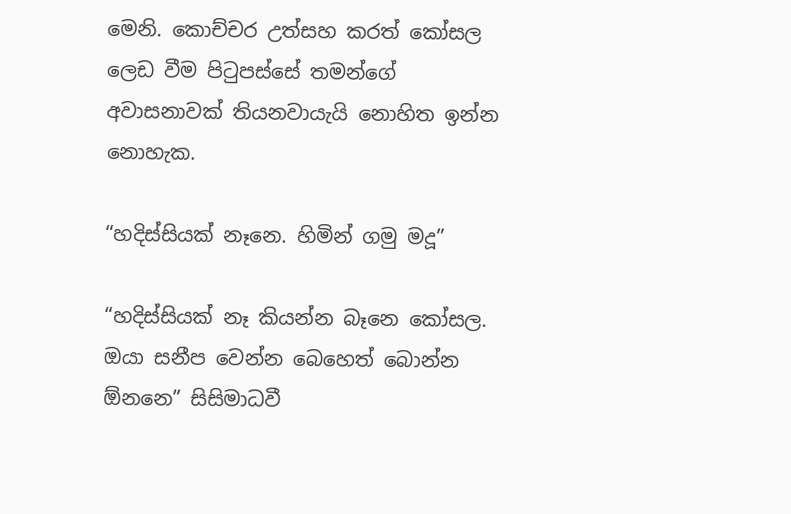මෙනි. කොච්චර උත්සහ කරත් කෝසල ලෙඩ වීම පිටුපස්සේ තමන්ගේ අවාසනාවක් තියනවායැයි නොහිත ඉන්න නොහැක.

“හදිස්සියක් නෑනෙ. හිමින් ගමු මදූ”

“හදිස්සියක් නෑ කියන්න බෑනෙ කෝසල. ඔයා සනීප වෙන්න බෙහෙත් බොන්න ඕනනෙ” සිසිමාධවී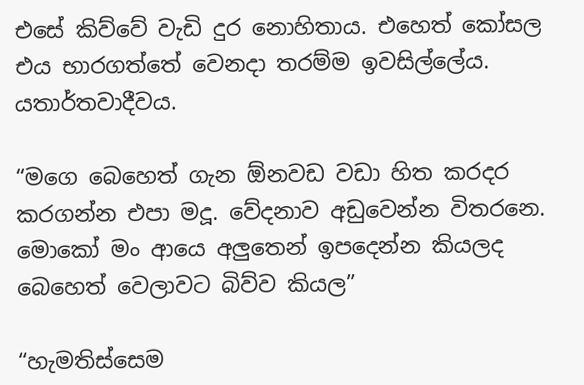එසේ කිව්වේ වැඩි දුර නොහිතාය. එහෙත් කෝසල එය භාරගත්තේ වෙනදා තරම්ම ඉවසිල්ලේය. යතාර්තවාදීවය.

“මගෙ බෙහෙත් ගැන ඕනවඩ වඩා හිත කරදර කරගන්න එපා මදූ. වේදනාව අඩුවෙන්න විතරනෙ. මොකෝ මං ආයෙ අලුතෙන් ඉපදෙන්න කියලද බෙහෙත් වෙලාවට බිව්ව කියල”

“හැමතිස්සෙම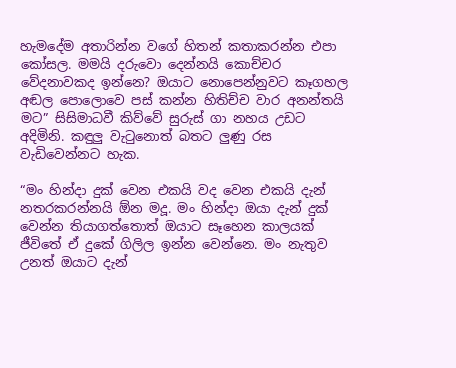හැමදේම අතාරින්න වගේ හිතන් කතාකරන්න එපා කෝසල. මමයි දරුවො දෙන්නයි කොච්චර වේදනාවකද ඉන්නෙ? ඔයාට නොපෙන්නුවට කෑගහල අඬල පොලොවෙ පස් කන්න හිතිච්ච වාර අනන්තයි මට” සිසිමාධවී කිව්වේ සුරුස් ගා නහය උඩට අදිමිනි. කඳුලු වැටුනොත් බතට ලුණු රස වැඩිවෙන්නට හැක.

“මං හින්දා දුක් වෙන එකයි වද වෙන එකයි දැන් නතරකරන්නයි ඕන මදූ. මං හින්දා ඔයා දැන් දුක් වෙන්න තියාගත්තොත් ඔයාට සෑහෙන කාලයක් ජීවිතේ ඒ දුකේ ගිලිල ඉන්න වෙන්නෙ. මං නැතුව උනත් ඔයාට දැන්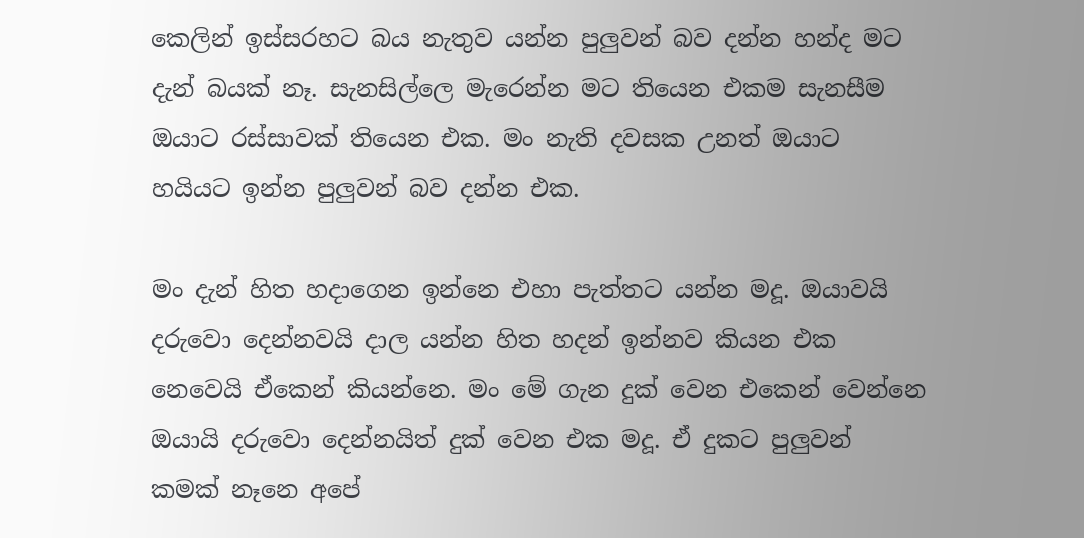කෙලින් ඉස්සරහට බය නැතුව යන්න පුලුවන් බව දන්න හන්ද මට දැන් බයක් නෑ. සැනසිල්ලෙ මැරෙන්න මට තියෙන එකම සැනසීම ඔයාට රස්සාවක් තියෙන එක. මං නැති දවසක උනත් ඔයාට හයියට ඉන්න පුලුවන් බව දන්න එක.

මං දැන් හිත හදාගෙන ඉන්නෙ එහා පැත්තට යන්න මදූ. ඔයාවයි දරුවො දෙන්නවයි දාල යන්න හිත හදන් ඉන්නව කියන එක නෙවෙයි ඒකෙන් කියන්නෙ. මං මේ ගැන දුක් වෙන එකෙන් වෙන්නෙ ඔයායි දරුවො දෙන්නයිත් දුක් වෙන එක මදූ. ඒ දුකට පුලුවන් කමක් නෑනෙ අපේ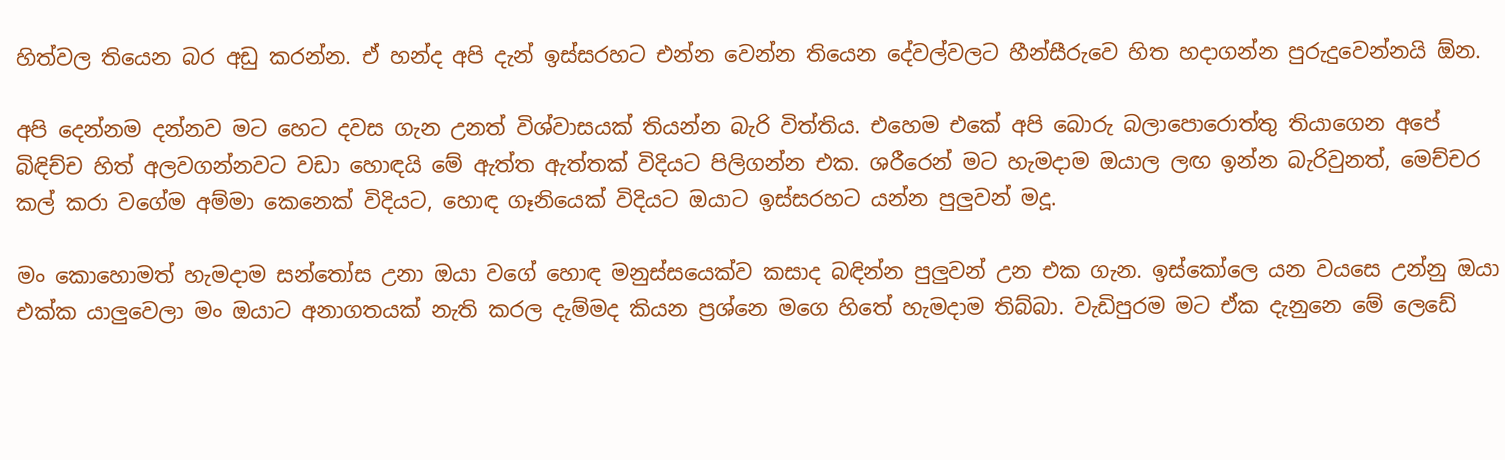හිත්වල තියෙන බර අඩු කරන්න. ඒ හන්ද අපි දැන් ඉස්සරහට එන්න වෙන්න තියෙන දේවල්වලට හීන්සීරුවෙ හිත හදාගන්න පුරුදුවෙන්නයි ඕන.

අපි දෙන්නම දන්නව මට හෙට දවස ගැන උනත් විශ්වාසයක් තියන්න බැරි විත්තිය. එහෙම එකේ අපි බොරු බලාපොරොත්තු තියාගෙන අපේ බිඳිච්ච හිත් අලවගන්නවට වඩා හොඳයි මේ ඇත්ත ඇත්තක් විදියට පිලිගන්න එක. ශරීරෙන් මට හැමදාම ඔයාල ලඟ ඉන්න බැරිවුනත්, මෙච්චර කල් කරා වගේම අම්මා කෙනෙක් විදියට, හොඳ ගෑනියෙක් විදියට ඔයාට ඉස්සරහට යන්න පුලුවන් මදූ.

මං කොහොමත් හැමදාම සන්තෝස උනා ඔයා වගේ හොඳ මනුස්සයෙක්ව කසාද බඳින්න පුලුවන් උන එක ගැන. ඉස්කෝලෙ යන වයසෙ උන්නු ඔයා එක්ක යාලුවෙලා මං ඔයාට අනාගතයක් නැති කරල දැම්මද කියන ප්‍රශ්නෙ මගෙ හිතේ හැමදාම තිබ්බා. වැඩිපුරම මට ඒක දැනුනෙ මේ ලෙඩේ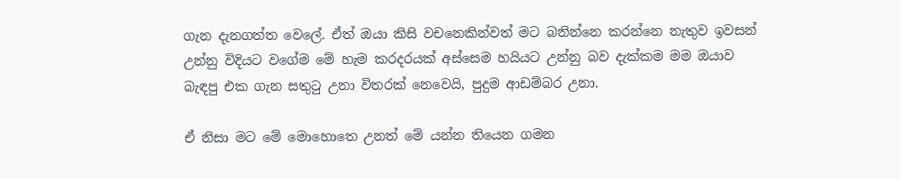ගැන දැනගත්ත වෙලේ. ඒත් ඔයා කිසි වචනෙකින්වත් මට බනින්නෙ කරන්නෙ නැතුව ඉවසන් උන්නු විදියට වගේම මේ හැම කරදරයක් අස්සෙම හයියට උන්නු බව දැක්කම මම ඔයාව බැඳපු එක ගැන සතුටු උනා විතරක් නෙවෙයි, පුදුම ආඩම්බර උනා.

ඒ නිසා මට මේ මොහොතෙ උනත් මේ යන්න තියෙන ගමන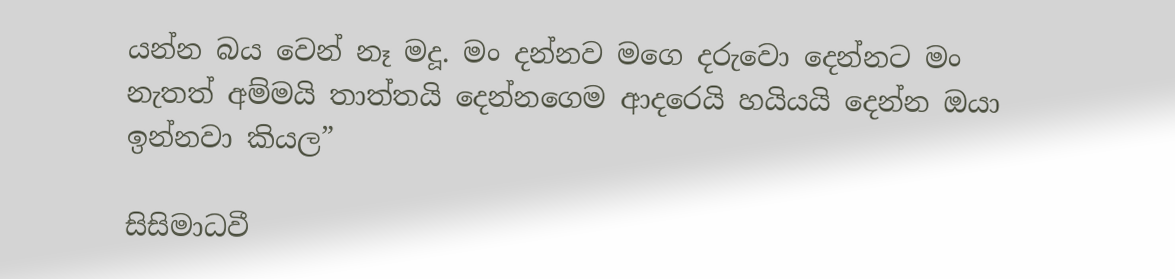යන්න බය වෙන් නෑ මදූ. මං දන්නව මගෙ දරුවො දෙන්නට මං නැතත් අම්මයි තාත්තයි දෙන්නගෙම ආදරෙයි හයියයි දෙන්න ඔයා ඉන්නවා කියල”

සිසිමාධවී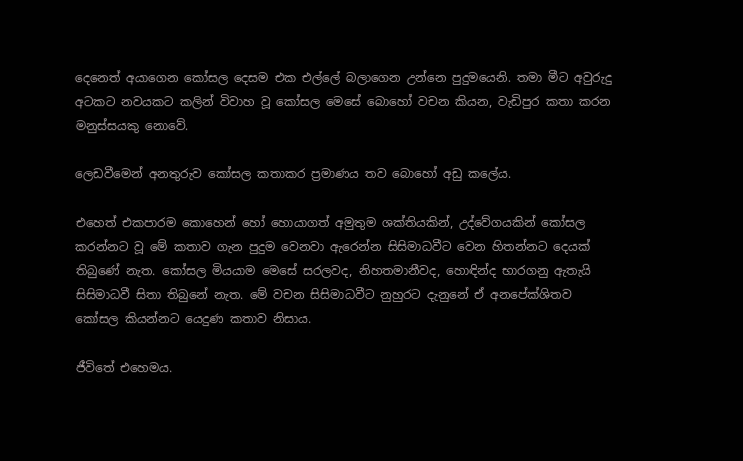දෙනෙත් අයාගෙන කෝසල දෙසම එක එල්ලේ බලාගෙන උන්නෙ පුදුමයෙනි. තමා මීට අවුරුදු අටකට නවයකට කලින් විවාහ වූ කෝසල මෙසේ බොහෝ වචන කියන, වැඩිපුර කතා කරන මනුස්සයකු නොවේ.

ලෙඩවීමෙන් අනතුරුව කෝසල කතාකර ප්‍රමාණය තව බොහෝ අඩු කලේය.

එහෙත් එකපාරම කොහෙන් හෝ හොයාගත් අමුතුම ශක්තියකින්, උද්වේගයකින් කෝසල කරන්නට වූ මේ කතාව ගැන පුදුම වෙනවා ඇරෙන්න සිසිමාධවීට වෙන හිතන්නට දෙයක් තිබුණේ නැත. කෝසල මියයාම මෙසේ සරලවද, නිහතමානීවද, හොඳින්ද භාරගනු ඇතැයි සිසිමාධවී සිතා තිබුනේ නැත. මේ වචන සිසිමාධවීට නුහුරට දැනුනේ ඒ අනපේක්ශිතව කෝසල කියන්නට යෙදුණ කතාව නිසාය.

ජීවිතේ එහෙමය.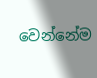වෙන්නේම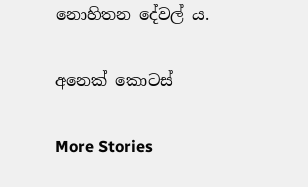නොහිතන දේවල්‍ ය.

අනෙක් කොටස්

More Stories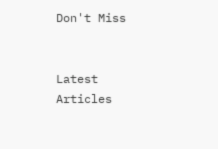Don't Miss


Latest Articles